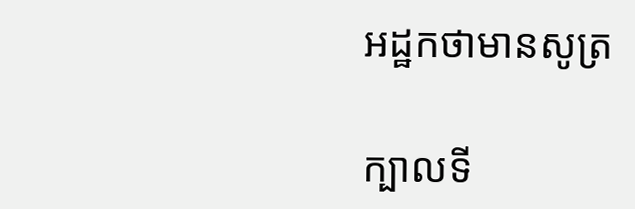អដ្ឋកថាមានសូត្រ

ក្បាលទី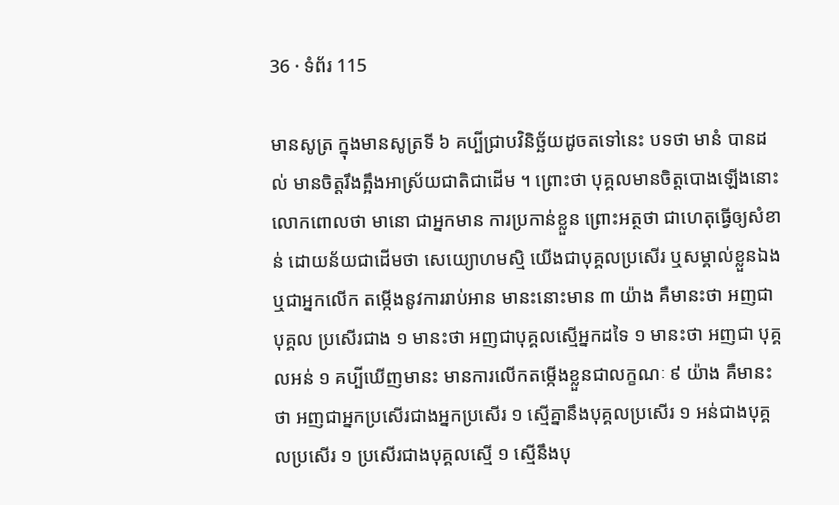36 · ទំព័រ 115

មានសូត្រ ក្នុងមានសូត្រទី ៦ គប្បីជ្រាបវិនិច្ឆ័យដូចតទៅនេះ បទថា មានំ បានដល់ មានចិត្តរឹងត្អឹងអាស្រ័យជាតិជាដើម ។ ព្រោះថា បុគ្គលមានចិត្តបោងឡើងនោះ លោកពោលថា មានោ ជាអ្នកមាន ការប្រកាន់ខ្លួន ព្រោះអត្ថថា ជាហេតុធ្វើឲ្យសំខាន់ ដោយន័យជាដើមថា សេយ្យោហមស្មិ យើងជាបុគ្គលប្រសើរ ឬសម្គាល់ខ្លួនឯង ឬជាអ្នកលើក តម្កើងនូវការរាប់អាន មានះនោះមាន ៣ យ៉ាង គឺមានះថា អញជាបុគ្គល ប្រសើរជាង ១ មានះថា អញជាបុគ្គលស្មើអ្នកដទៃ ១ មានះថា អញជា បុគ្គលអន់ ១ គប្បីឃើញមានះ មានការលើកតម្កើងខ្លួនជាលក្ខណៈ ៩ យ៉ាង គឺមានះថា អញជាអ្នកប្រសើរជាងអ្នកប្រសើរ ១ ស្មើគ្នានឹងបុគ្គលប្រសើរ ១ អន់ជាងបុគ្គលប្រសើរ ១ ប្រសើរជាងបុគ្គលស្មើ ១ ស្មើនឹងបុ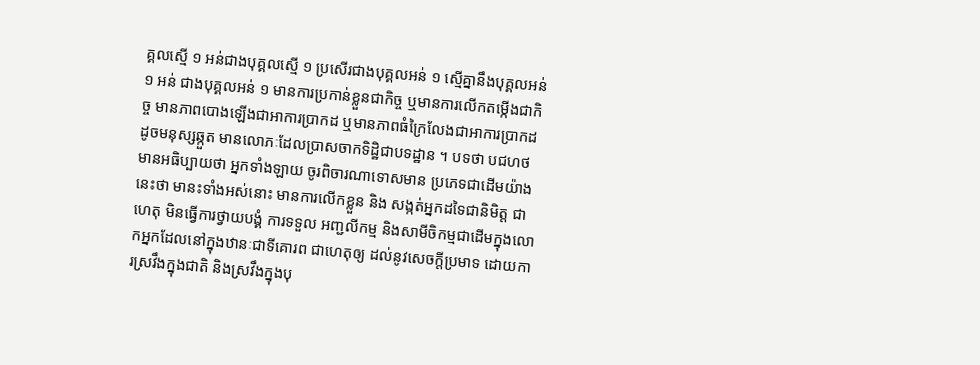គ្គលស្មើ ១ អន់ជាងបុគ្គលស្មើ ១ ប្រសើរជាងបុគ្គលអន់ ១ ស្មើគ្នានឹងបុគ្គលអន់ ១ អន់ ជាងបុគ្គលអន់ ១ មានការប្រកាន់ខ្លួនជាកិច្ច ឬមានការលើកតម្កើងជាកិច្ច មានភាពបោងឡើងជាអាការប្រាកដ ឬមានភាពធំក្រៃលែងជាអាការប្រាកដ ដូចមនុស្សឆ្កួត មានលោភៈដែលប្រាសចាកទិដ្ឋិជាបទដ្ឋាន ។ បទថា បជហថ មានអធិប្បាយថា អ្នកទាំងឡាយ ចូរពិចារណាទោសមាន ប្រភេទជាដើមយ៉ាងនេះថា មានះទាំងអស់នោះ មានការលើកខ្លួន និង សង្កត់អ្នកដទៃជានិមិត្ត ជាហេតុ មិនធ្វើការថ្វាយបង្គំ ការទទួល អញ្ជលីកម្ម និងសាមីចិកម្មជាដើមក្នុងលោកអ្នកដែលនៅក្នុងឋានៈជាទីគោរព ជាហេតុឲ្យ ដល់នូវសេចក្តីប្រមាទ ដោយការស្រវឹងក្នុងជាតិ និងស្រវឹងក្នុងបុ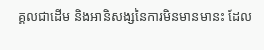គ្គលជាដើម និងអានិសង្សនៃការមិនមានមានះ ដែល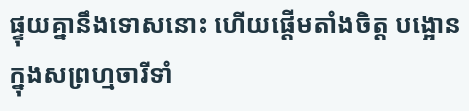ផ្ទុយគ្នានឹងទោសនោះ ហើយផ្តើមតាំងចិត្ត បង្អោនក្នុងសព្រហ្មចារីទាំ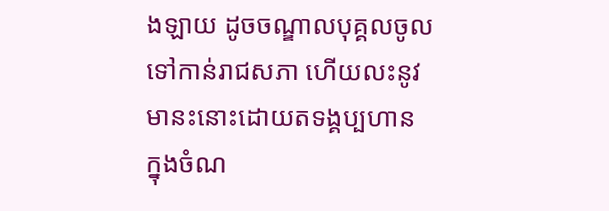ងឡាយ ដូចចណ្ឌាលបុគ្គលចូលទៅកាន់រាជសភា ហើយលះនូវមានះនោះដោយតទង្គប្បហាន ក្នុងចំណ